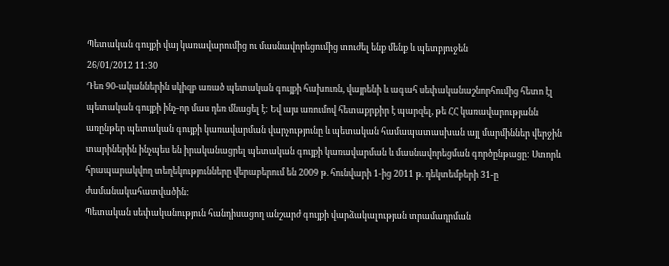Պետական գույքի վայ կառավարումից ու մասնավորեցումից տուժել ենք մենք և պետբյուջեն
26/01/2012 11:30
Դեռ 90-ականներին սկիզբ առած պետական գույքի հախուռն, վայրենի և ագահ սեփականաշնորհումից հետո էլ պետական գույքի ինչ-որ մաս դեռ մնացել է: Եվ այս առումով հետաքրքիր է պարզել, թե ՀՀ կառավարությանն առընթեր պետական գույքի կառավարման վարչությունը և պետական համապատասխան այլ մարմիններ վերջին տարիներին ինչպես են իրականացրել պետական գույքի կառավարման և մասնավորեցման գործընթացը: Ստորև հրապարակվող տեղեկությունները վերաբերում են 2009 թ. հունվարի 1-ից 2011 թ. դեկտեմբերի 31-ը ժամանակահատվածին:
Պետական սեփականություն հանդիսացող անշարժ գույքի վարձակալության տրամադրման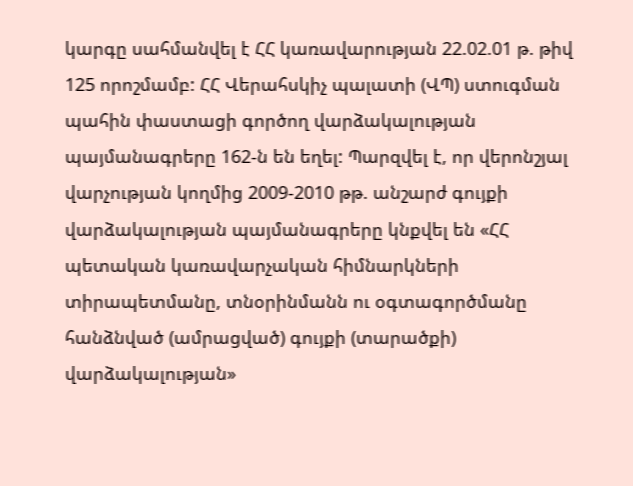կարգը սահմանվել է ՀՀ կառավարության 22.02.01 թ. թիվ 125 որոշմամբ: ՀՀ Վերահսկիչ պալատի (ՎՊ) ստուգման պահին փաստացի գործող վարձակալության պայմանագրերը 162-ն են եղել: Պարզվել է, որ վերոնշյալ վարչության կողմից 2009-2010 թթ. անշարժ գույքի վարձակալության պայմանագրերը կնքվել են «ՀՀ պետական կառավարչական հիմնարկների տիրապետմանը, տնօրինմանն ու օգտագործմանը հանձնված (ամրացված) գույքի (տարածքի) վարձակալության»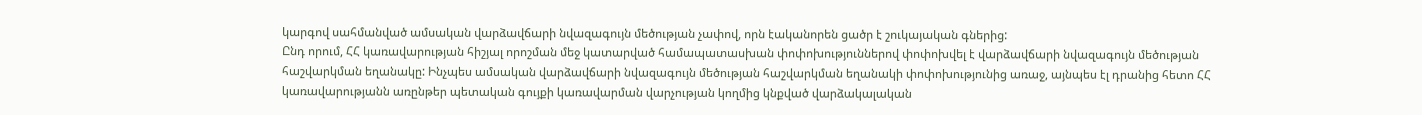կարգով սահմանված ամսական վարձավճարի նվազագույն մեծության չափով, որն էականորեն ցածր է շուկայական գներից:
Ընդ որում, ՀՀ կառավարության հիշյալ որոշման մեջ կատարված համապատասխան փոփոխություններով փոփոխվել է վարձավճարի նվազագույն մեծության հաշվարկման եղանակը: Ինչպես ամսական վարձավճարի նվազագույն մեծության հաշվարկման եղանակի փոփոխությունից առաջ, այնպես էլ դրանից հետո ՀՀ կառավարությանն առընթեր պետական գույքի կառավարման վարչության կողմից կնքված վարձակալական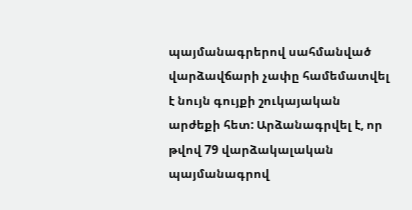պայմանագրերով սահմանված վարձավճարի չափը համեմատվել է նույն գույքի շուկայական արժեքի հետ: Արձանագրվել է, որ թվով 79 վարձակալական պայմանագրով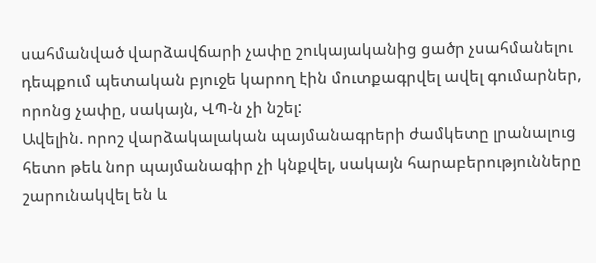սահմանված վարձավճարի չափը շուկայականից ցածր չսահմանելու դեպքում պետական բյուջե կարող էին մուտքագրվել ավել գումարներ, որոնց չափը, սակայն, ՎՊ-ն չի նշել:
Ավելին. որոշ վարձակալական պայմանագրերի ժամկետը լրանալուց հետո թեև նոր պայմանագիր չի կնքվել, սակայն հարաբերությունները շարունակվել են և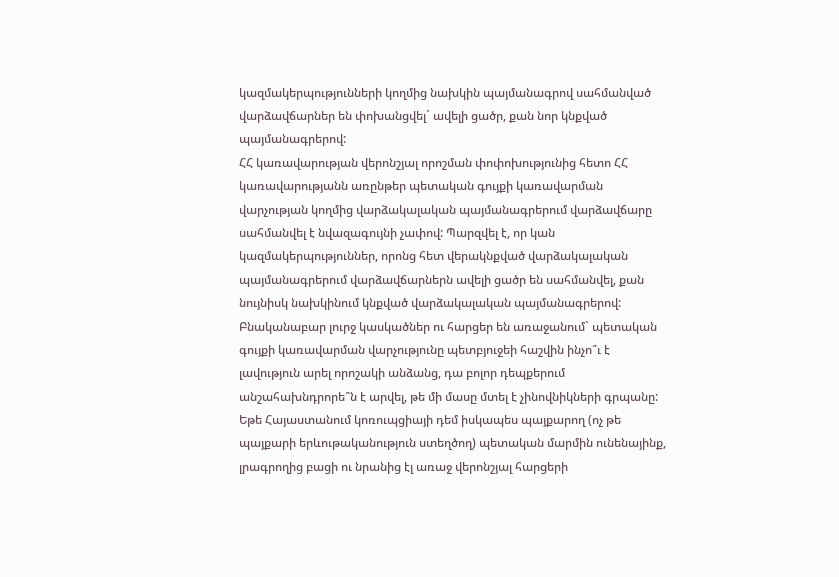կազմակերպությունների կողմից նախկին պայմանագրով սահմանված վարձավճարներ են փոխանցվել` ավելի ցածր, քան նոր կնքված պայմանագրերով:
ՀՀ կառավարության վերոնշյալ որոշման փոփոխությունից հետո ՀՀ կառավարությանն առընթեր պետական գույքի կառավարման վարչության կողմից վարձակալական պայմանագրերում վարձավճարը սահմանվել է նվազագույնի չափով: Պարզվել է, որ կան կազմակերպություններ, որոնց հետ վերակնքված վարձակալական պայմանագրերում վարձավճարներն ավելի ցածր են սահմանվել, քան նույնիսկ նախկինում կնքված վարձակալական պայմանագրերով: Բնականաբար լուրջ կասկածներ ու հարցեր են առաջանում` պետական գույքի կառավարման վարչությունը պետբյուջեի հաշվին ինչո՞ւ է լավություն արել որոշակի անձանց, դա բոլոր դեպքերում անշահախնդրորե՞ն է արվել, թե մի մասը մտել է չինովնիկների գրպանը: Եթե Հայաստանում կոռուպցիայի դեմ իսկապես պայքարող (ոչ թե պայքարի երևութականություն ստեղծող) պետական մարմին ունենայինք, լրագրողից բացի ու նրանից էլ առաջ վերոնշյալ հարցերի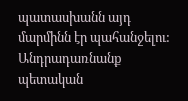պատասխանն այդ մարմինն էր պահանջելու:
Անդրադառնանք պետական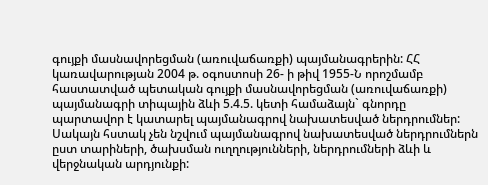գույքի մասնավորեցման (առուվաճառքի) պայմանագրերին: ՀՀ կառավարության 2004 թ. օգոստոսի 26- ի թիվ 1955-Ն որոշմամբ հաստատված պետական գույքի մասնավորեցման (առուվաճառքի) պայմանագրի տիպային ձևի 5.4.5. կետի համաձայն` գնորդը պարտավոր է կատարել պայմանագրով նախատեսված ներդրումներ: Սակայն հստակ չեն նշվում պայմանագրով նախատեսված ներդրումներն ըստ տարիների, ծախսման ուղղությունների, ներդրումների ձևի և վերջնական արդյունքի: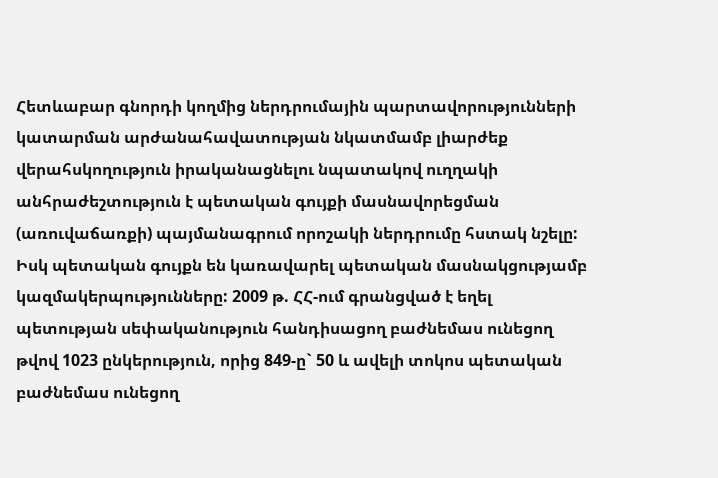Հետևաբար գնորդի կողմից ներդրումային պարտավորությունների կատարման արժանահավատության նկատմամբ լիարժեք վերահսկողություն իրականացնելու նպատակով ուղղակի անհրաժեշտություն է պետական գույքի մասնավորեցման (առուվաճառքի) պայմանագրում որոշակի ներդրումը հստակ նշելը:
Իսկ պետական գույքն են կառավարել պետական մասնակցությամբ կազմակերպությունները: 2009 թ. ՀՀ-ում գրանցված է եղել պետության սեփականություն հանդիսացող բաժնեմաս ունեցող թվով 1023 ընկերություն, որից 849-ը` 50 և ավելի տոկոս պետական բաժնեմաս ունեցող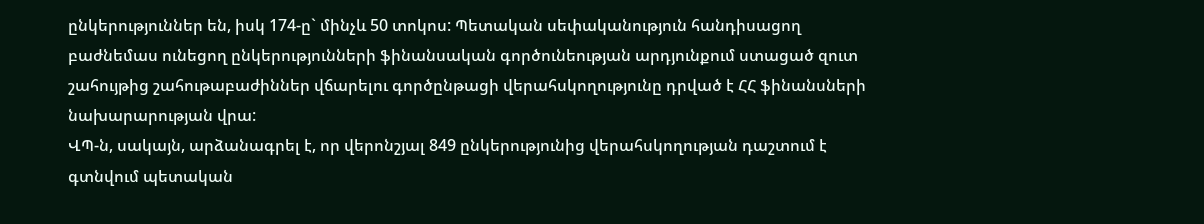ընկերություններ են, իսկ 174-ը` մինչև 50 տոկոս: Պետական սեփականություն հանդիսացող բաժնեմաս ունեցող ընկերությունների ֆինանսական գործունեության արդյունքում ստացած զուտ շահույթից շահութաբաժիններ վճարելու գործընթացի վերահսկողությունը դրված է ՀՀ ֆինանսների նախարարության վրա:
ՎՊ-ն, սակայն, արձանագրել է, որ վերոնշյալ 849 ընկերությունից վերահսկողության դաշտում է գտնվում պետական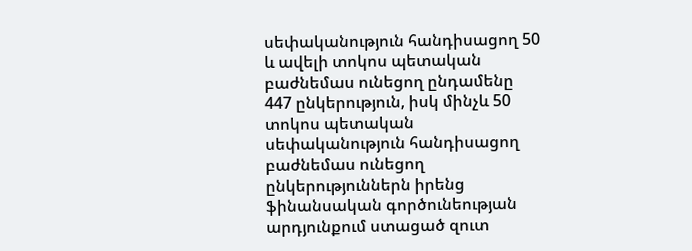սեփականություն հանդիսացող 50 և ավելի տոկոս պետական բաժնեմաս ունեցող ընդամենը 447 ընկերություն, իսկ մինչև 50 տոկոս պետական սեփականություն հանդիսացող բաժնեմաս ունեցող ընկերություններն իրենց ֆինանսական գործունեության արդյունքում ստացած զուտ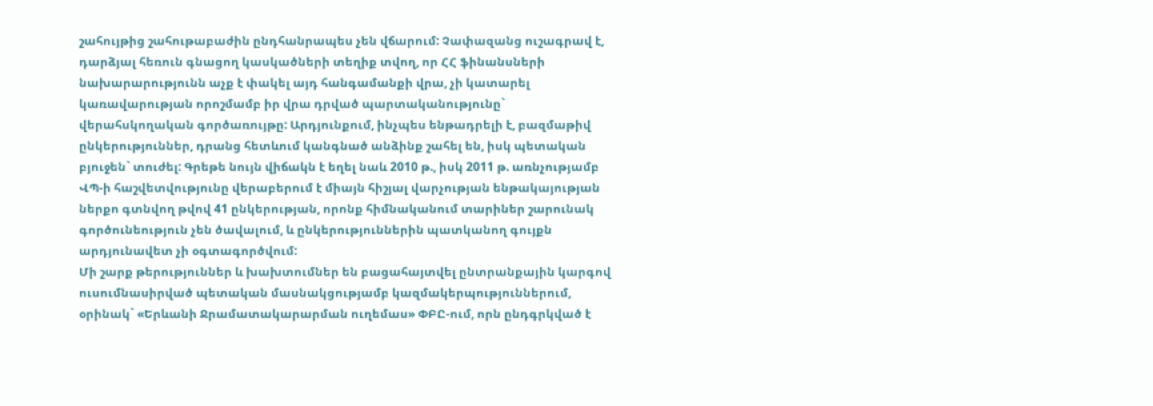շահույթից շահութաբաժին ընդհանրապես չեն վճարում: Չափազանց ուշագրավ է, դարձյալ հեռուն գնացող կասկածների տեղիք տվող, որ ՀՀ ֆինանսների նախարարությունն աչք է փակել այդ հանգամանքի վրա, չի կատարել կառավարության որոշմամբ իր վրա դրված պարտականությունը` վերահսկողական գործառույթը: Արդյունքում, ինչպես ենթադրելի է, բազմաթիվ ընկերություններ, դրանց հետևում կանգնած անձինք շահել են, իսկ պետական բյուջեն` տուժել: Գրեթե նույն վիճակն է եղել նաև 2010 թ., իսկ 2011 թ. առնչությամբ ՎՊ-ի հաշվետվությունը վերաբերում է միայն հիշյալ վարչության ենթակայության ներքո գտնվող թվով 41 ընկերության, որոնք հիմնականում տարիներ շարունակ գործունեություն չեն ծավալում, և ընկերություններին պատկանող գույքն արդյունավետ չի օգտագործվում:
Մի շարք թերություններ և խախտումներ են բացահայտվել ընտրանքային կարգով ուսումնասիրված պետական մասնակցությամբ կազմակերպություններում, օրինակ` «Երևանի Ջրամատակարարման ուղեմաս» ՓԲԸ-ում, որն ընդգրկված է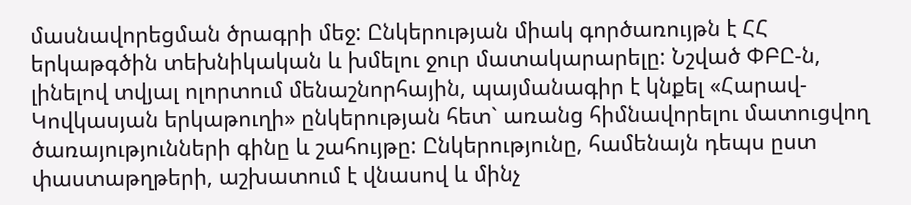մասնավորեցման ծրագրի մեջ: Ընկերության միակ գործառույթն է ՀՀ երկաթգծին տեխնիկական և խմելու ջուր մատակարարելը: Նշված ՓԲԸ-ն, լինելով տվյալ ոլորտում մենաշնորհային, պայմանագիր է կնքել «Հարավ-Կովկասյան երկաթուղի» ընկերության հետ` առանց հիմնավորելու մատուցվող ծառայությունների գինը և շահույթը: Ընկերությունը, համենայն դեպս ըստ փաստաթղթերի, աշխատում է վնասով և մինչ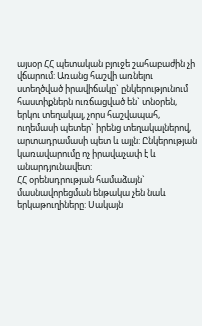այսօր ՀՀ պետական բյուջե շահաբաժին չի վճարում: Առանց հաշվի առնելու ստեղծված իրավիճակը` ընկերությունում հաստիքներն ուռճացված են` տնօրեն, երկու տեղակալ, չորս հաշվապահ, ուղեմասի պետեր` իրենց տեղակալներով, արտադրամասի պետ և այլն: Ընկերության կառավարումը ոչ իրավաչափ է և անարդյունավետ:
ՀՀ օրենսդրության համաձայն` մասնավորեցման ենթակա չեն նաև երկաթուղիները: Սակայն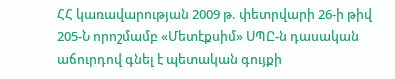ՀՀ կառավարության 2009 թ. փետրվարի 26-ի թիվ 205-Ն որոշմամբ «Մետէքսիմ» ՍՊԸ-ն դասական աճուրդով գնել է պետական գույքի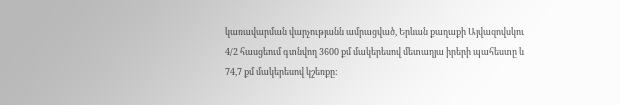կառավարման վարչությանն ամրացված, Երևան քաղաքի Այվազովսկու 4/2 հասցեում գտնվող 3600 քմ մակերեսով մետաղյա իրերի պահեստը և 74,7 քմ մակերեսով կշեռքը: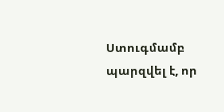Ստուգմամբ պարզվել է, որ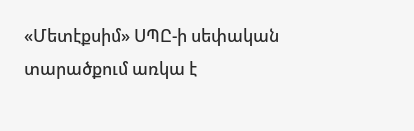«Մետէքսիմ» ՍՊԸ-ի սեփական տարածքում առկա է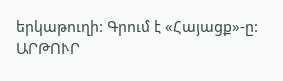երկաթուղի: Գրում է «Հայացք»-ը:
ԱՐԹՈՒՐ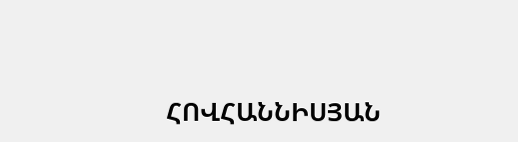ՀՈՎՀԱՆՆԻՍՅԱՆ